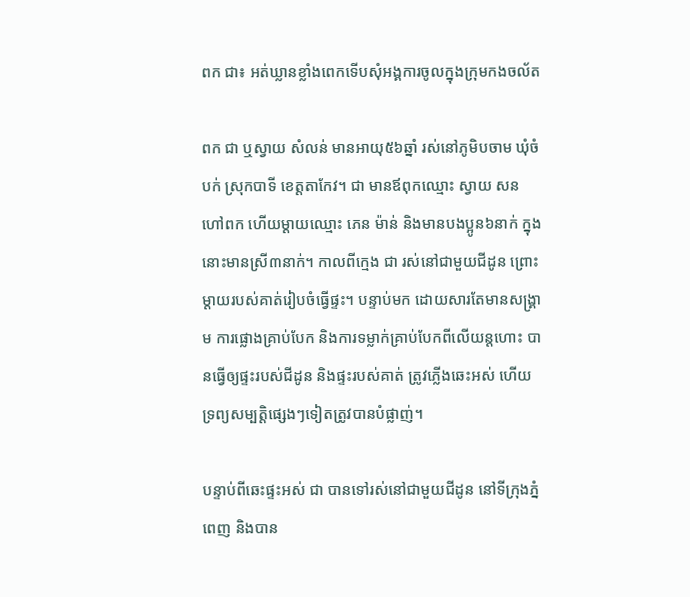ពក ជា៖ អត់ឃ្លានខ្លាំងពេកទើបសុំអង្គការចូលក្នុងក្រុមកងចល័ត

ពក ជា ឬស្វាយ សំលន់ មានអាយុ៥៦ឆ្នាំ រស់នៅភូមិបចាម ឃុំចំបក់ ស្រុកបាទី ខេត្តតាកែវ។ ជា មានឪពុកឈ្មោះ ស្វាយ សន ហៅពក ហើយម្ដាយឈ្មោះ ភេន ម៉ាន់ និងមានបងប្អូន៦នាក់ ក្នុងនោះមានស្រី៣នាក់។ កាលពីក្មេង ជា រស់នៅជាមួយជីដូន ព្រោះម្ដាយរបស់គាត់រៀបចំធ្វើផ្ទះ។ បន្ទាប់មក ដោយសារតែមានសង្គ្រាម ការផ្លោងគ្រាប់បែក និងការទម្លាក់គ្រាប់បែកពីលើយន្តហោះ បានធ្វើឲ្យផ្ទះរបស់ជីដូន និងផ្ទះរបស់គាត់ ត្រូវភ្លើងឆេះអស់ ហើយទ្រព្យសម្បត្តិផ្សេងៗទៀតត្រូវបានបំផ្លាញ់។

បន្ទាប់ពីឆេះផ្ទះអស់ ជា បានទៅរស់នៅជាមួយជីដូន នៅទីក្រុងភ្នំពេញ និងបាន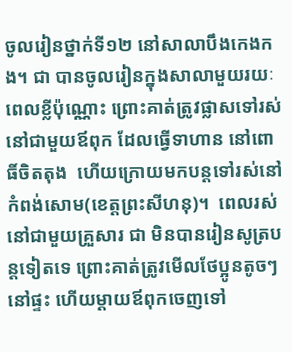ចូលរៀនថ្នាក់ទី១២ នៅសាលាបឹងកេងកង។ ជា បានចូលរៀនក្នុងសាលាមួយរយៈពេលខ្លីប៉ុណ្ណោះ ព្រោះគាត់ត្រូវផ្លាសទៅរស់នៅជាមួយឪពុក ដែលធ្វើទាហាន នៅពោធិ៍ចិតតុង  ហើយក្រោយមកបន្តទៅរស់នៅកំពង់សោម(ខេត្តព្រះសីហនុ)។  ពេលរស់នៅជាមួយគ្រួសារ ជា មិនបានរៀនសូត្របន្តទៀតទេ ព្រោះគាត់ត្រូវមើលថែប្អូនតូចៗនៅផ្ទះ ហើយម្ដាយឪពុកចេញទៅ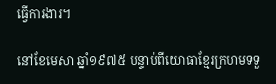ធ្វើការងារ។

នៅខែមេសា ឆ្នាំ១៩៧៥ បន្ទាប់ពីយោធាខ្មែរក្រហមទទួ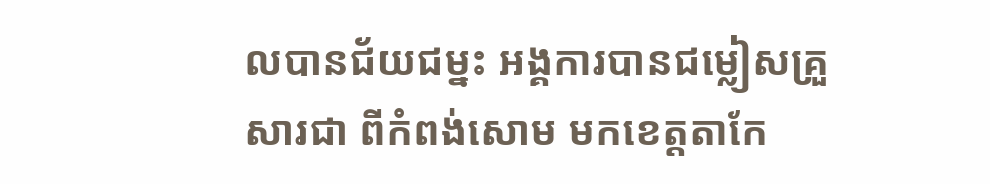លបានជ័យជម្នះ អង្គការបានជម្លៀសគ្រួសារជា ពីកំពង់សោម មកខេត្តតាកែ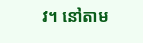វ។ នៅតាម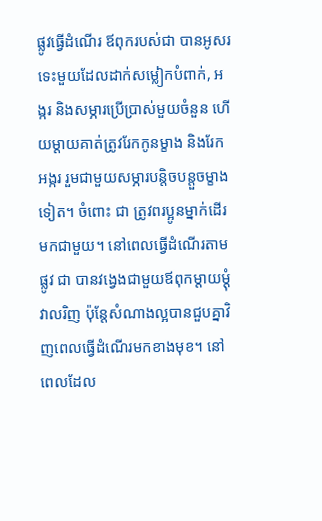ផ្លូវធ្វើដំណើរ ឪពុករបស់ជា បានអូសរទេះមួយដែលដាក់សម្លៀកបំពាក់, អង្ករ និងសម្ភារប្រើប្រាស់មួយចំនួន ហើយម្ដាយគាត់ត្រូវរែកកូនម្ខាង និងរែកអង្ករ រួមជាមួយសម្ភារបន្តិចបន្តួចម្ខាងទៀត។ ចំពោះ ជា ត្រូវពរប្អូនម្នាក់ដើរមកជាមួយ។ នៅពេលធ្វើដំណើរតាមផ្លូវ ជា បានវង្វេងជាមួយឪពុកម្ដាយម្ដុំវាលរិញ ប៉ុន្តែសំណាងល្អបានជួបគ្នាវិញពេលធ្វើដំណើរមកខាងមុខ។ នៅពេលដែល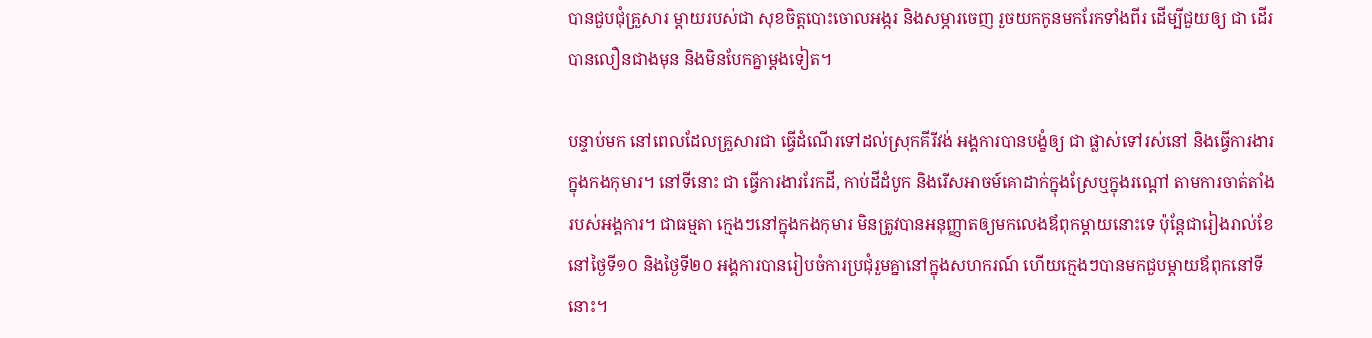បានជួបជុំគ្រួសារ ម្ដាយរបស់ជា សុខចិត្តបោះចោលអង្ករ និងសម្ភារចេញ រួចយកកូនមករែកទាំងពីរ ដើម្បីជួយឲ្យ ជា ដើរបានលឿនជាងមុន និងមិនបែកគ្នាម្ដងទៀត។

បន្ទាប់មក នៅពេលដែលគ្រួសារជា ធ្វើដំណើរទៅដល់ស្រុកគីរីវង់ អង្គការបានបង្ខំឲ្យ ជា ផ្លាស់ទៅរស់នៅ និងធ្វើការងារក្នុងកងកុមារ។ នៅទីនោះ ជា ធ្វើការងាររែកដី, កាប់ដីដំបូក និងរើសអាចម៍គោដាក់ក្នុងស្រែឬក្នុងរណ្ដៅ តាមការចាត់តាំងរបស់អង្គការ។ ជាធម្មតា ក្មេងៗនៅក្នុងកងកុមារ មិនត្រូវបានអនុញ្ញាតឲ្យមកលេងឪពុកម្ដាយនោះទេ ប៉ុន្តែជារៀងរាល់ខែ នៅថ្ងៃទី១០ និងថ្ងៃទី២០ អង្គការបានរៀបចំការប្រជុំរួមគ្នានៅក្នុងសហករណ៍ ហើយក្មេងៗបានមកជួបម្ដាយឪពុកនៅទីនោះ។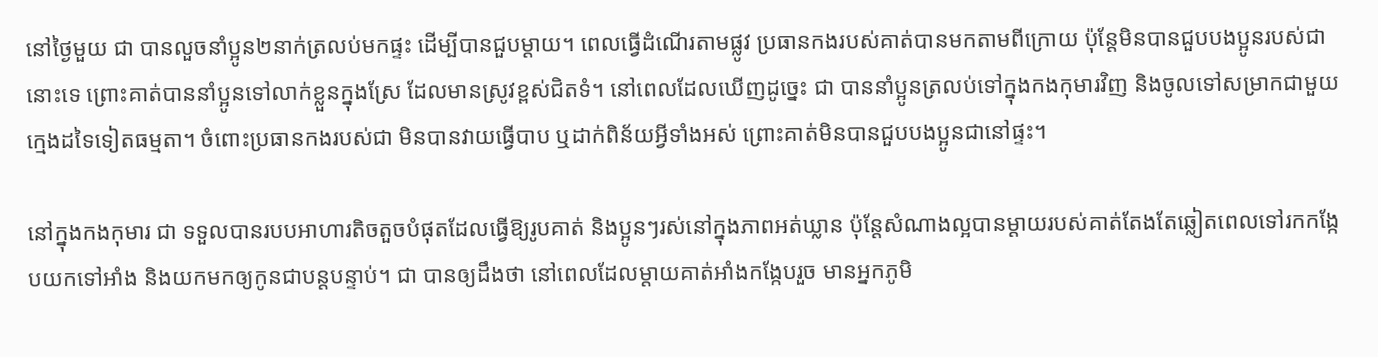នៅថ្ងៃមួយ ជា បានលួចនាំប្អូន២នាក់ត្រលប់មកផ្ទះ ដើម្បីបានជួបម្ដាយ។ ពេលធ្វើដំណើរតាមផ្លូវ ប្រធានកងរបស់គាត់បានមកតាមពីក្រោយ ប៉ុន្តែមិនបានជួបបងប្អូនរបស់ជានោះទេ ព្រោះគាត់បាននាំប្អូនទៅលាក់ខ្លួនក្នុងស្រែ ដែលមានស្រូវខ្ពស់ជិតទំ។ នៅពេលដែលឃើញដូច្នេះ ជា បាននាំប្អូនត្រលប់ទៅក្នុងកងកុមារវិញ និងចូលទៅសម្រាកជាមួយក្មេងដទៃទៀតធម្មតា។ ចំពោះប្រធានកងរបស់ជា មិនបានវាយធ្វើបាប ឬដាក់ពិន័យអ្វីទាំងអស់ ព្រោះគាត់មិនបានជួបបងប្អូនជានៅផ្ទះ។

នៅក្នុងកងកុមារ ជា ទទួលបានរបបអាហារតិចតួចបំផុតដែលធ្វើឱ្យរូបគាត់ និងប្អូនៗរស់នៅក្នុងភាពអត់ឃ្លាន ប៉ុន្តែសំណាងល្អបានម្ដាយរបស់គាត់តែងតែឆ្លៀតពេលទៅរកកង្កែបយកទៅអាំង និងយកមកឲ្យកូនជាបន្តបន្ទាប់។ ជា បានឲ្យដឹងថា នៅពេលដែលម្ដាយគាត់អាំងកង្កែបរួច មានអ្នកភូមិ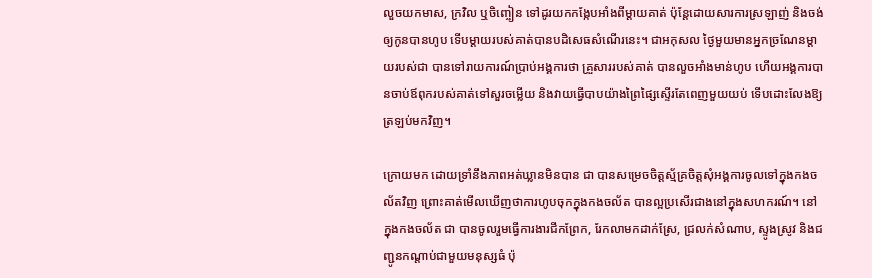លួចយកមាស, ក្រវិល ឬចិញ្ចៀន ទៅដូរយកកង្កែបអាំងពីម្ដាយគាត់ ប៉ុន្តែដោយសារការស្រឡាញ់ និងចង់ឲ្យកូនបានហូប ទើបម្ដាយរបស់គាត់បានបដិសេធសំណើរនេះ។ ជាអកុសល ថ្ងៃមួយមានអ្នកច្រណែនម្ដាយរបស់ជា បានទៅរាយការណ៍ប្រាប់អង្គការថា គ្រួសាររបស់គាត់ បានលួចអាំងមាន់ហូប ហើយអង្គការបានចាប់ឪពុករបស់គាត់ទៅសួរចម្លើយ និងវាយធ្វើបាបយ៉ាងព្រៃផ្សៃស្ទើរតែពេញមួយយប់ ទើបដោះលែងឱ្យត្រឡប់មកវិញ។

ក្រោយមក ដោយទ្រាំនឹងភាពអត់ឃ្លានមិនបាន ជា បានសម្រេចចិត្តស្ម័គ្រចិត្តសុំអង្គការចូលទៅក្នុងកងចល័តវិញ ព្រោះគាត់មើលឃើញថាការហូបចុកក្នុងកងចល័ត បានល្អប្រសើរជាងនៅក្នុងសហករណ៍។ នៅក្នុងកងចល័ត ជា បានចូលរួមធ្វើការងារជីកព្រែក, រែកលាមកដាក់ស្រែ, ជ្រលក់សំណាប, ស្ទូងស្រូវ និងជញ្ជូនកណ្ដាប់ជាមួយមនុស្សធំ ប៉ុ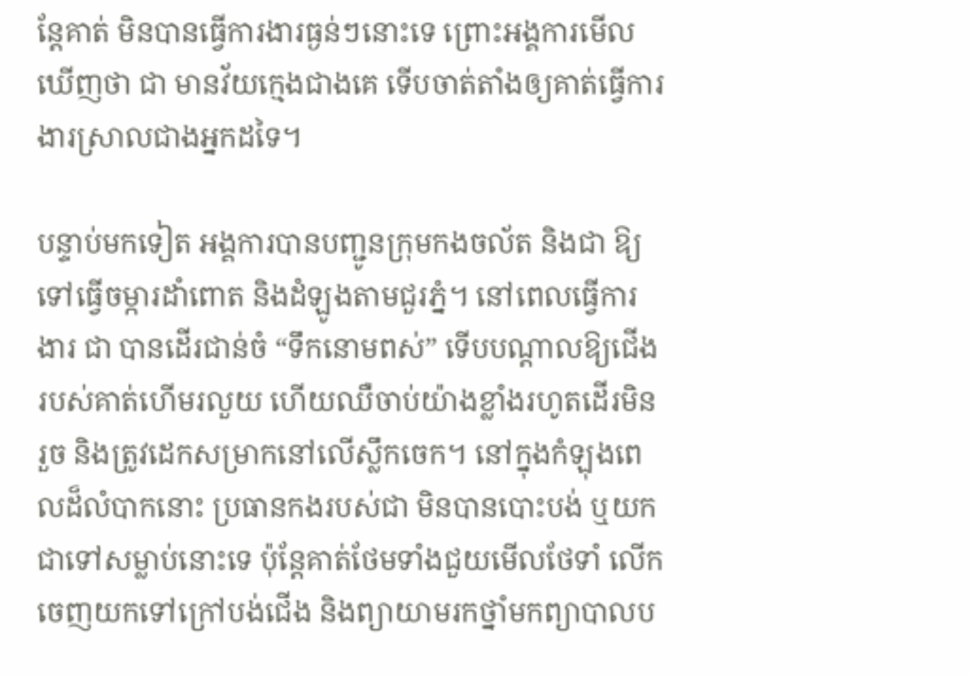ន្តែគាត់ មិនបានធ្វើការងារធ្ងន់ៗនោះទេ ព្រោះអង្គការមើលឃើញថា ជា មានវ័យក្មេងជាងគេ ទើបចាត់តាំងឲ្យគាត់ធ្វើការងារស្រាលជាងអ្នកដទៃ។

បន្ទាប់មកទៀត អង្គការបានបញ្ជូនក្រុមកងចល័ត និងជា ឱ្យទៅធ្វើចម្ការដាំពោត និងដំឡូងតាមជួរភ្នំ។ នៅពេលធ្វើការងារ ជា បានដើរជាន់ចំ “ទឹកនោមពស់” ទើបបណ្ដាលឱ្យជើងរបស់គាត់ហើមរលួយ ហើយឈឺចាប់យ៉ាងខ្លាំងរហូតដើរមិនរួច និងត្រូវដេកសម្រាកនៅលើស្លឹកចេក។ នៅក្នុងកំឡុងពេលដ៏លំបាកនោះ ប្រធានកងរបស់ជា មិនបានបោះបង់ ឬយកជាទៅសម្លាប់នោះទេ ប៉ុន្តែគាត់ថែមទាំងជួយមើលថែទាំ លើកចេញយកទៅក្រៅបង់ជើង និងព្យាយាមរកថ្នាំមកព្យាបាលប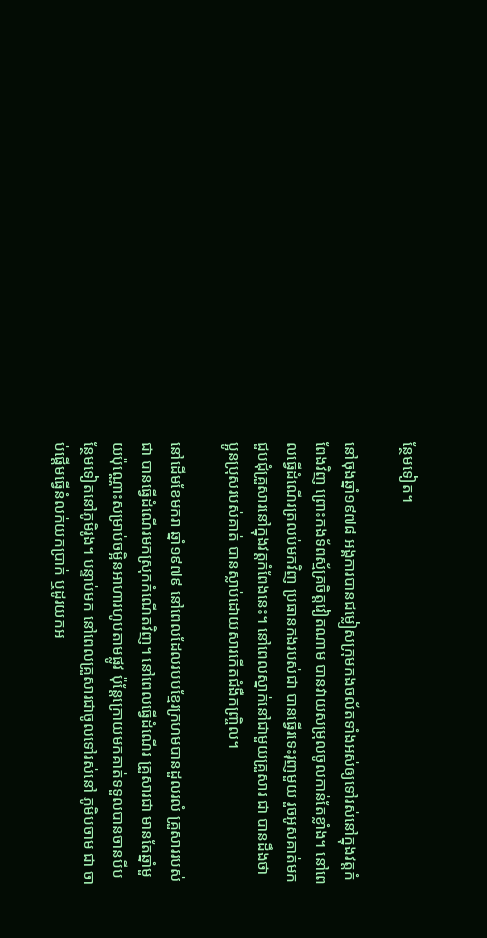ន្ថែមទៀត។

នៅចុងឆ្នាំ១៩៧៨ អង្គការបានជម្លៀសក្រុមកងចល័តទាំងអស់ឲ្យទៅរស់នៅក្នុងវត្តកំពែងវិញ ព្រោះកងទ័ពស្ម័គ្រចិត្តវៀតណាម បានវាយសម្រុលចូលកាន់តែខ្លាំង។ នៅពេលធ្វើដំណើរត្រលប់មកវិញ ប្រធានកងរបស់ជា បានធ្វើរទេះរុញមួយ រួចអូសគាត់មកជួបជុំគ្រួសារនៅក្នុងវត្តកំពែងនេះ។ នៅពេលស្នាក់នៅជាមួយគ្រួសារ ជា បានដឹងថា ប្អូនប្រុសរបស់គាត់ បានស្លាប់ដោយសារកើតជំងឺកញ្ច្រិល។

នៅដើមខែមករា ឆ្នាំ១៩៧៩ នៅពេលដែលរបបខ្មែរក្រហមបានដួលរលំ គ្រួសាររបស់ជា បានធ្វើដំណើរមកស្រុកកំណើតវិញ។ នៅពេលធ្វើដំណើរ គ្រួសារជា មានតែឆ្នាំមួយប៉ុណ្ណោះសម្រាប់ចម្អិនអាហារហូបតាមផ្លូវ ប៉ុន្តែក្រោយមកគាត់ទទួលបានចានបីបន្ថែមទៀតនៅភូមិរូង។ បន្ទាប់មក នៅពេលគ្រួសារជាចូលទៅរស់នៅ ភូមិបចាម ជា ចាប់ផ្ដើមធ្វើនំលក់យកប្រាក់ ឬដូរយកអ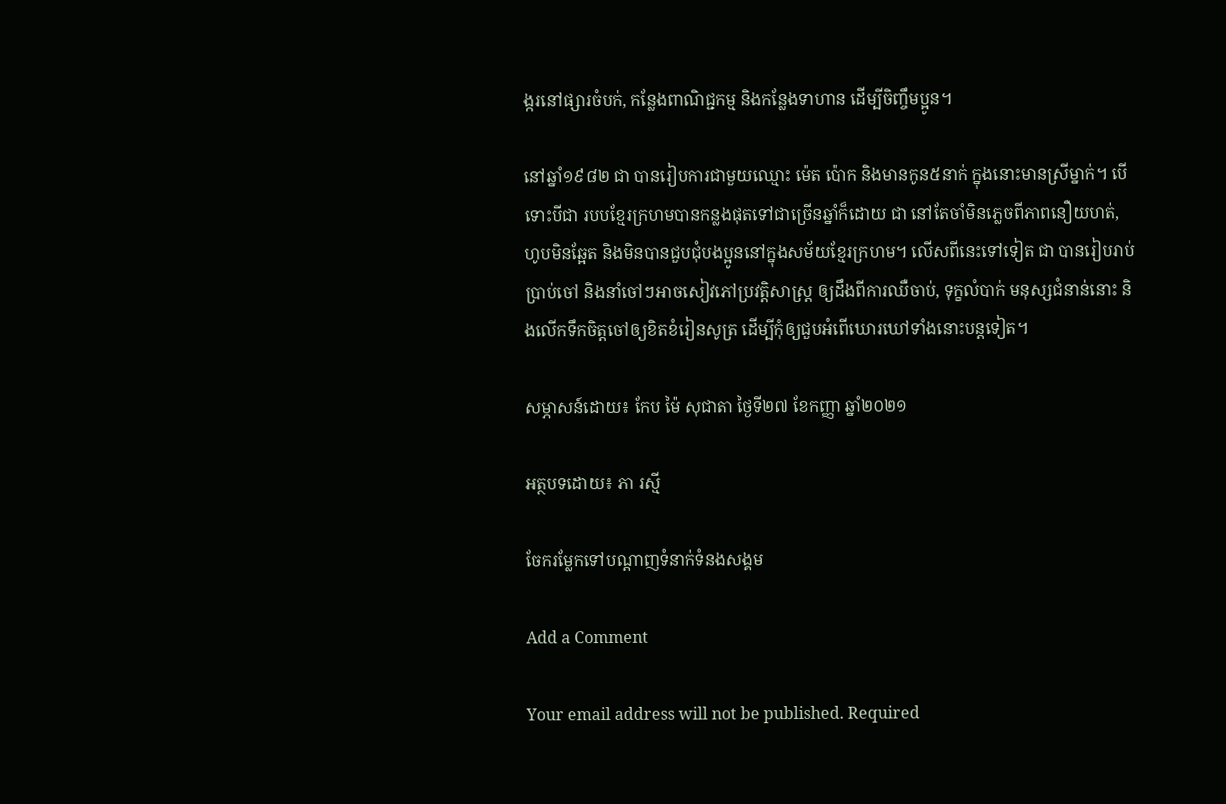ង្ករនៅផ្សារចំបក់, កន្លែងពាណិជ្ជកម្ម និងកន្លែងទាហាន ដើម្បីចិញ្ចឹមប្អូន។

នៅឆ្នាំ១៩៨២ ជា បានរៀបការជាមួយឈ្មោះ ម៉េត ប៉ោក និងមានកូន៥នាក់ ក្នុងនោះមានស្រីម្នាក់។ បើទោះបីជា របបខ្មែរក្រហមបានកន្លងផុតទៅជាច្រើនឆ្នាំក៏ដោយ ជា នៅតែចាំមិនភ្លេចពីភាពនឿយហត់, ហូបមិនឆ្អែត និងមិនបានជួបជុំបងប្អូននៅក្នុងសម័យខ្មែរក្រហម។ លើសពីនេះទៅទៀត ជា បានរៀបរាប់ប្រាប់ចៅ និងនាំចៅៗអាចសៀវភៅប្រវត្តិសាស្រ្ដ ឲ្យដឹងពីការឈឺចាប់, ទុក្ខលំបាក់ មនុស្សជំនាន់នោះ និងលើកទឹកចិត្តចៅឲ្យខិតខំរៀនសូត្រ ដើម្បីកុំឲ្យជួបអំពើឃោរឃៅទាំងនោះបន្តទៀត។

សម្ភាសន៍ដោយ៖ កែប ម៉ៃ សុជាតា ថ្ងៃទី២៧ ខែកញ្ញា ឆ្នាំ២០២១

អត្ថបទដោយ៖ ភា រស្មី

ចែករម្លែកទៅបណ្តាញទំនាក់ទំនងសង្គម

Add a Comment

Your email address will not be published. Required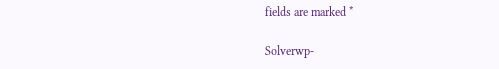fields are marked *

Solverwp-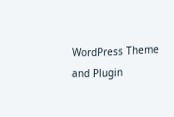WordPress Theme and Plugin